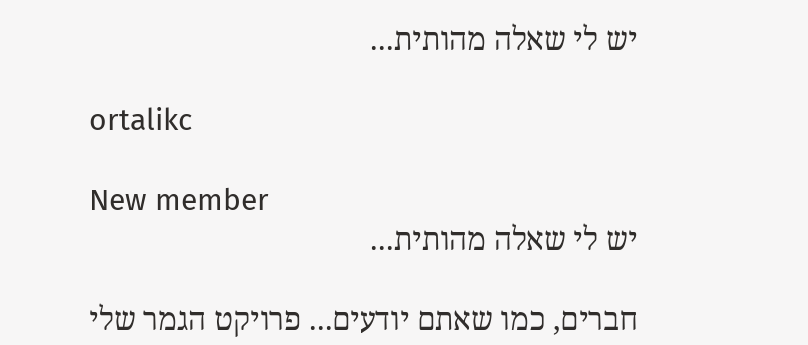יש לי שאלה מהותית...

ortalikc

New member
יש לי שאלה מהותית...

חברים, כמו שאתם יודעים... פרויקט הגמר שלי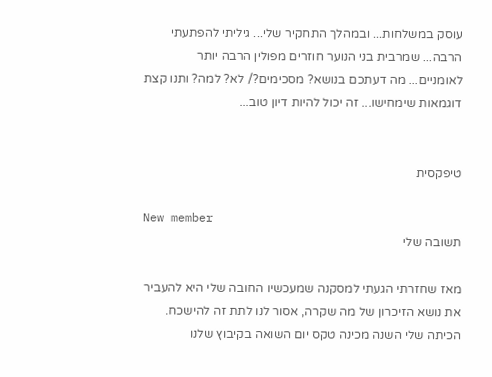עוסק במשלחות... ובמהלך התחקיר שלי... גיליתי להפתעתי הרבה... שמרבית בני הנוער חוזרים מפולין הרבה יותר לאומניים... מה דעתכם בנושא? מסכימים?/ לא? למה? ותנו קצת דוגמאות שימחישו... זה יכול להיות דיון טוב...


טיפקסית

New member
תשובה שלי

מאז שחזרתי הגעתי למסקנה שמעכשיו החובה שלי היא להעביר את נושא הזיכרון של מה שקרה, אסור לנו לתת זה להישכח. הכיתה שלי השנה מכינה טקס יום השואה בקיבוץ שלנו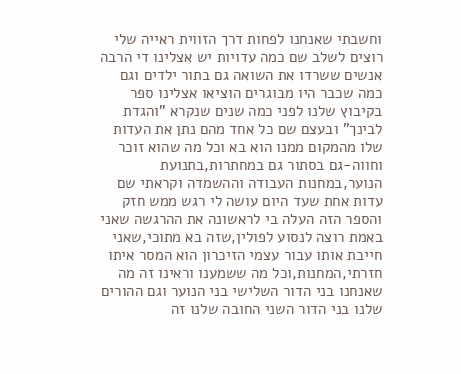וחשבתי שאנחנו לפחות דרך הזווית ראייה שלי רוצים לשלב שם כמה עדויות יש אצלינו די הרבה אנשים ששרדו את השואה גם בתור ילדים וגם כמה שכבר היו מבוגרים הוציאו אצלינו ספר בקיבוץ שלנו לפני כמה שנים שנקרא "והגדת לבינך" ובעצם שם כל אחד מהם נתן את העדות שלו מהמקום ממנו הוא בא וכל מה שהוא זוכר וחווה-גם בסתור גם במחתרות,בתנועת הנוער,במחנות העבודה וההשמדה וקראתי שם עדות אחת שעד היום עושה לי רגש ממש חזק והספר הזה העלה בי לראשונה את ההרגשה שאני באמת רוצה לנסוע לפולין,שזה בא מתוכי,שאני חייבת אותו עבור עצמי הזיכרון הוא המסר איתו חזרתי,המחנות,וכל מה ששמענו וראינו זה מה שאנחנו בני הדור השלישי בני הנוער וגם ההורים שלנו בני הדור השני החובה שלנו זה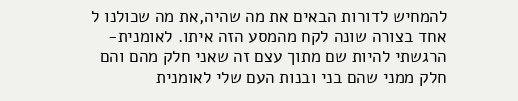להמחיש לדורות הבאים את מה שהיה,את מה שכולנו ל אחד בצורה שונה לקח מהמסע הזה איתו. לאומנית-הרגשתי להיות שם מתוך עצם זה שאני חלק מהם והם חלק ממני שהם בני ובנות העם שלי לאומנית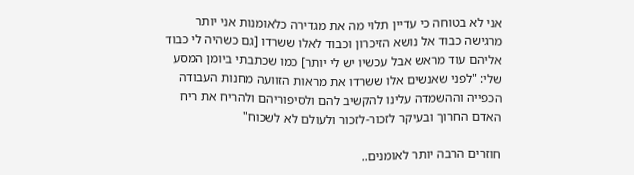אני לא בטוחה כי עדיין תלוי מה את מגדירה כלאומנות אני יותר מרגישה כבוד אל נושא הזיכרון וכבוד לאלו ששרדו [גם כשהיה לי כבוד אליהם עוד מראש אבל עכשיו יש לי יותר] כמו שכתבתי ביומן המסע שלי: "לפני שאנשים אלו ששרדו את מראות הזוועה מחנות העבודה הכפייה וההשמדה עלינו להקשיב להם ולסיפוריהם ולהריח את ריח האדם החרוך ובעיקר לזכור-לזכור ולעולם לא לשכוח"

חוזרים הרבה יותר לאומנים..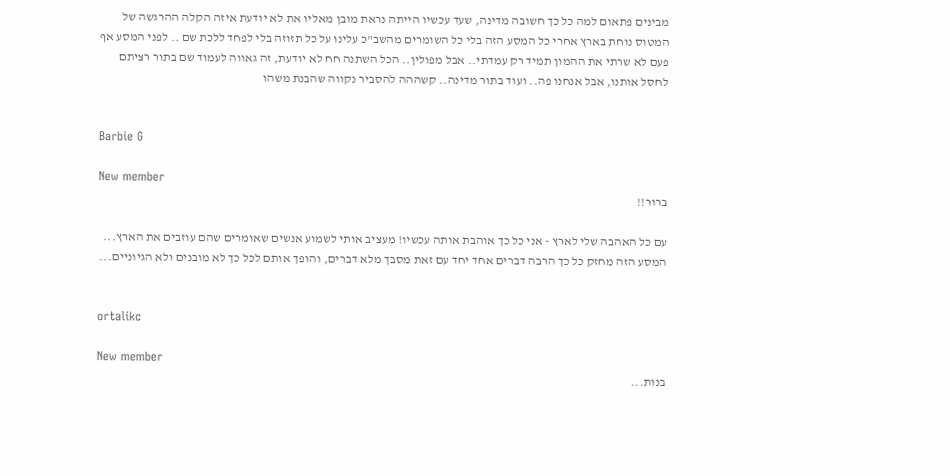מבינים פתאום למה כל כך חשובה מדינה, שעד עכשיו הייתה נראת מובן מאליו את לא יודעת איזה הקלה ההרגשה של המטוס נוחת בארץ אחרי כל המסע הזה בלי כל השומרים מהשב"כ עלינו על כל תזוזה בלי לפחד ללכת שם .. לפני המסע אף פעם לא שרתי את ההמון תמיד רק עמדתי.. אבל מפולין.. הכל השתנה חח לא יודעת, זה גאווה לעמוד שם בתור רציתם לחסל אותנו, אבל אנחנו פה.. ועוד בתור מדינה.. קשההה להסביר נקווה שהבנת משהו


Barbie G

New member
ברור!!

עם כל האהבה שלי לארץ - אני כל כך אוהבת אותה עכשיו! מעציב אותי לשמוע אנשים שאומרים שהם עוזבים את הארץ... המסע הזה מחזק כל כך הרבה דברים אחד יחד עם זאת מסבך מלא דברים, והופך אותם לכל כך לא מובנים ולא הגיוניים...


ortalikc

New member
בנות...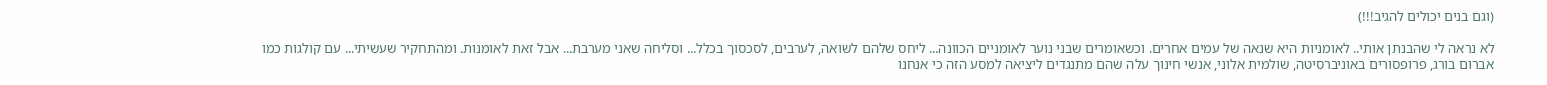(וגם בנים יכולים להגיב!!!)

לא נראה לי שהבנתן אותי.. לאומניות היא שנאה של עמים אחרים. וכשאומרים שבני נוער לאומניים הכוונה... ליחס שלהם לשואה, לערבים, לסכסוך בכלל... וסליחה שאני מערבת... אבל זאת לאומנות. ומהתחקיר שעשיתי... עם קולגות כמו אברום בורג, פרופסורים באוניברסיטה, שולמית אלוני, אנשי חינוך עלה שהם מתנגדים ליציאה למסע הזה כי אנחנו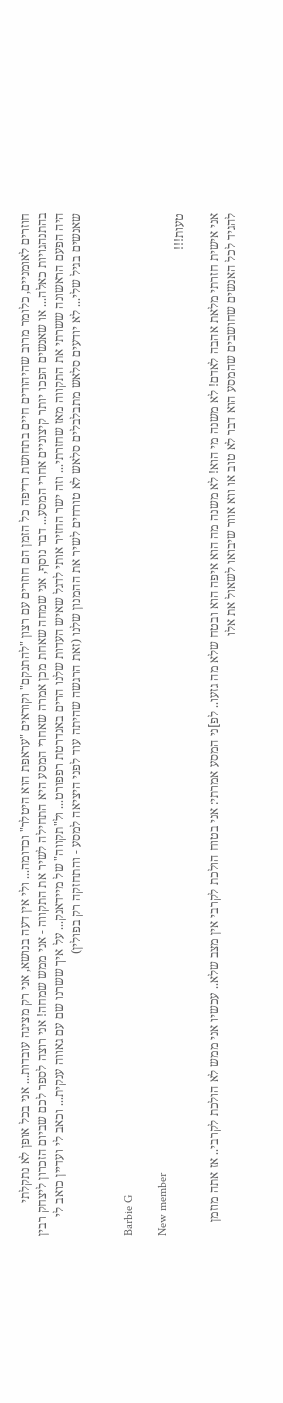חוזרים לאומניים, כלומר מרוב שהיהודים חיים בתחושת רדיפה כל הזמן הם חוזרים עם רצון "להתנקם" וקוראים "עראפת הוא היטלר" וכדומה... ולי אין דעה בנושא, אני רק מציגה עובדות... אני בכל אופן לא נתקלתי בהתנהגויות כאלה... או שאנשים הפכו יותר קיצוניים אחרי המסע... דבר נוסף, אני שמחה שאחת מכן אמרה שאחרי המסע היא התחילה לשיר את התקווה - אני ממש שמחה! אני רוצה לספר לכם שביום הזכרון ליצחק רבין היה הפעם הראשונה ששרתי את התקווה מאז שחזרתי... וזה ישר החזיר אותי לדגל שאיש העדות שלנו הרים באנדרטת רפפורט... ול"תקווה" של מיידאנק... על איך ששרנו שם עם גאווה ענקית... וכאב לי ועדיין כואב לי שאנשים בגיל שלי... לא יודעים סלאש מתבלבלים סלאש לא טורחים לשיר את ההמנון שלנו (זאת הרגשה שהיתה עוד לפני היציאה למסע - והתחזקה רק בפולין)


Barbie G

New member
טעות!!!

אני אישית חזרתי מלאת אהבה לאדם! לא משנה מי הוא! לא משנה מה הוא איפה הוא ובטח שלא מה גזעו.. לפ]ני המסע אמרתי: אני בטוח הולכת לקרבי אין מצב שלא.. עכשיו אני ממש לא הולכת לקרבי.. אז אתה מוזמן להגיד לכל האנשים שחושבים שהמסע הוא דבר לא טוב או ווא אוור שיבואו לשאול את אלו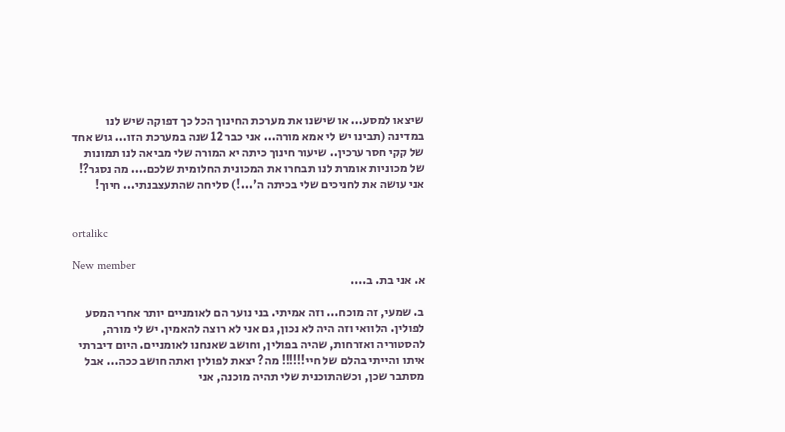שיצאו למסע... או שישנו את מערכת החינוך הכל כך דפוקה שיש לנו במדינה (תבינו יש לי אמא מורה... אני כבר 12 שנה במערכת הזו... גוש אחד של קקי חסר ערכין.. שיעור חינוך כיתה יא המורה שלי מביאה לנו תמונות של מכוניות אומרת לנו תבחרו את המכונית החלומית שלכם.... מה נסגר?! אני עושה את לחניכים שלי בכיתה ה'...!) סליחה שהתעצבנתי... חיוך!


ortalikc

New member
א. אני בת. ב....

ב. שמעי, זה מוכח... וזה אמיתי. בני נוער הם לאומניים יותר אחרי המסע לפולין. הלוואי וזה היה לא נכון, גם אני לא רוצה להאמין. יש לי מורה, להסטוריה ואזרחות, שהיה בפולין, וחושב שאנחנו לאומניים. היום דיברתי איתו והייתי בהלם של חיי!!!!!! מה? יצאת לפולין ואתה חושב ככה... אבל מסתבר שכן, וכשהתוכנית שלי תהיה מוכנה, אני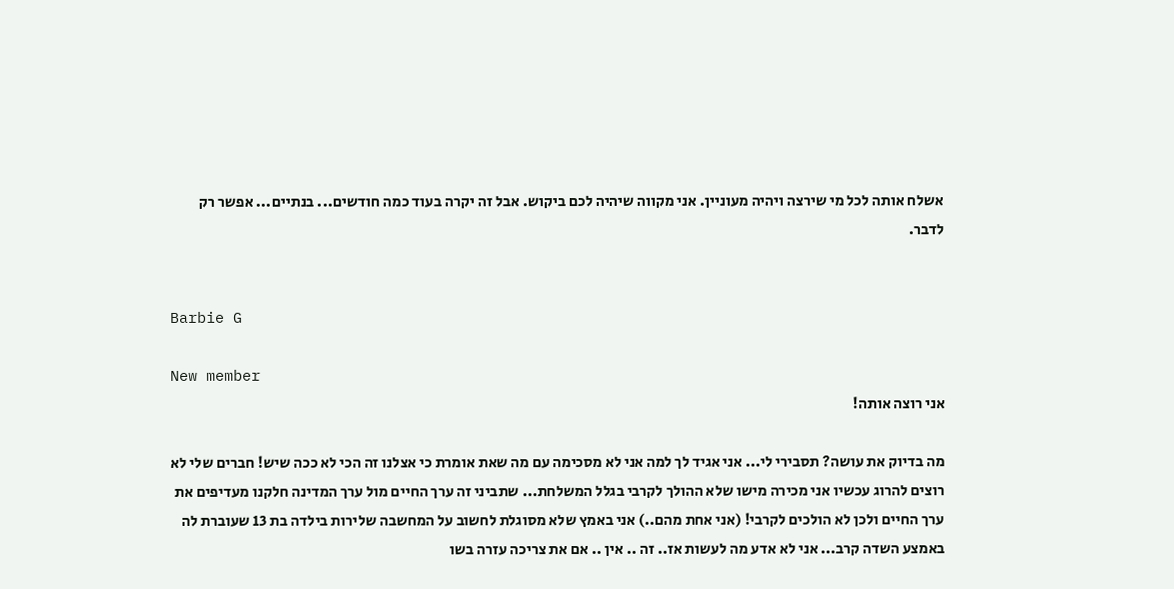אשלח אותה לכל מי שירצה ויהיה מעוניין. אני מקווה שיהיה לכם ביקוש. אבל זה יקרה בעוד כמה חודשים... בנתיים... אפשר רק לדבר.


Barbie G

New member
אני רוצה אותה!

מה בדיוק את עושה? תסבירי לי... אני אגיד לך למה אני לא מסכימה עם מה שאת אומרת כי אצלנו זה הכי לא ככה שיש! חברים שלי לא רוצים להרוג עכשיו אני מכירה מישו שלא ההולך לקרבי בגלל המשלחת... שתביני זה ערך החיים מול ערך המדינה חלקנו מעדיפים את ערך החיים ולכן לא הולכים לקרבי! (אני אחת מהם..) אני באמץ שלא מסוגלת לחשוב על המחשבה שלירות בילדה בת 13 שעוברת לה באמצע השדה קרב... אני לא אדע מה לעשות אז.. זה .. אין .. אם את צריכה עזרה בשו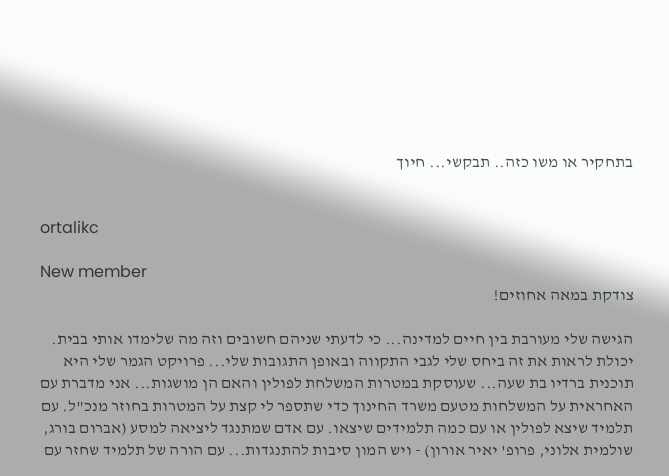בתחקיר או משו כזה.. תבקשי... חיוך


ortalikc

New member
צודקת במאה אחוזים!

הגישה שלי מעורבת בין חיים למדינה... כי לדעתי שניהם חשובים וזה מה שלימדו אותי בבית. יכולת לראות את זה ביחס שלי לגבי התקווה ובאופן התגובות שלי... פרויקט הגמר שלי היא תוכנית ברדיו בת שעה... שעוסקת במטרות המשלחת לפולין והאם הן מושגות... אני מדברת עם האחראית על המשלחות מטעם משרד החינוך כדי שתספר לי קצת על המטרות בחוזר מנכ"ל. עם תלמיד שיצא לפולין או עם כמה תלמידים שיצאו. עם אדם שמתנגד ליציאה למסע (אברום בורג, שולמית אלוני, פרופ' יאיר אורון) - ויש המון סיבות להתנגדות... עם הורה של תלמיד שחזר עם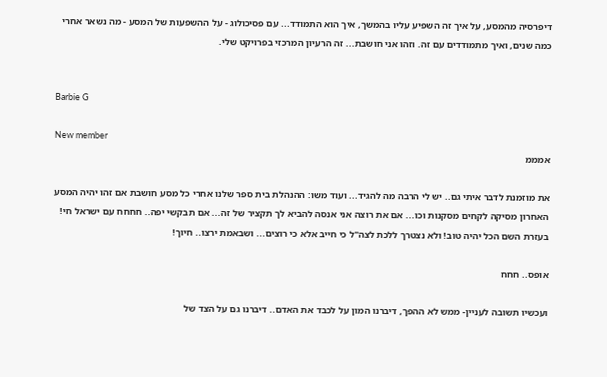דיפרסיה מהמסע, על איך זה השפיע עליו בהמשך, איך הוא התמודד... עם פסיכולוג - על ההשפעות של המסע - מה נשאר אחרי כמה שנים, ואיך מתמודדים עם זה. וזהו אני חושבת... זה הרעיון המרכזי בפרויקט שלי.


Barbie G

New member
אמממ

את מוזמנת לדבר איתי גם.. יש לי הרבה מה להגיד... ועוד משו: ההנהלת בית ספר שלנו אחרי כל מסע חושבת אם זהו יהיה המסע האחרון מסיקה לקחים מסקנות וכו... אם את רוצה אני אנסה להביא לך תקציר של זה... אם תבקשי יפה.. חחחח עם ישראל חי! בעזרת השם הכל יהיה טוב! ולא נצטרך ללכת לצה"ל כי חייב אלא כי רוצים... ושבאמת ירצו.. חיוך!

אופס.. חחח

ועכשיו תשובה לעניין- ממש לא ההפך, דיברנו המון על לכבד את האדם.. דיברנו גם על הצד של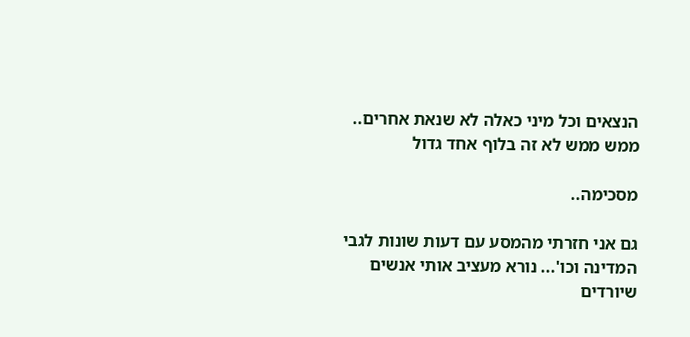הנצאים וכל מיני כאלה לא שנאת אחרים.. ממש ממש לא זה בלוף אחד גדול

מסכימה..

גם אני חזרתי מהמסע עם דעות שונות לגבי המדינה וכו'... נורא מעציב אותי אנשים שיורדים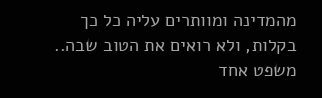מהמדינה ומוותרים עליה כל כך בקלות, ולא רואים את הטוב שבה.. משפט אחד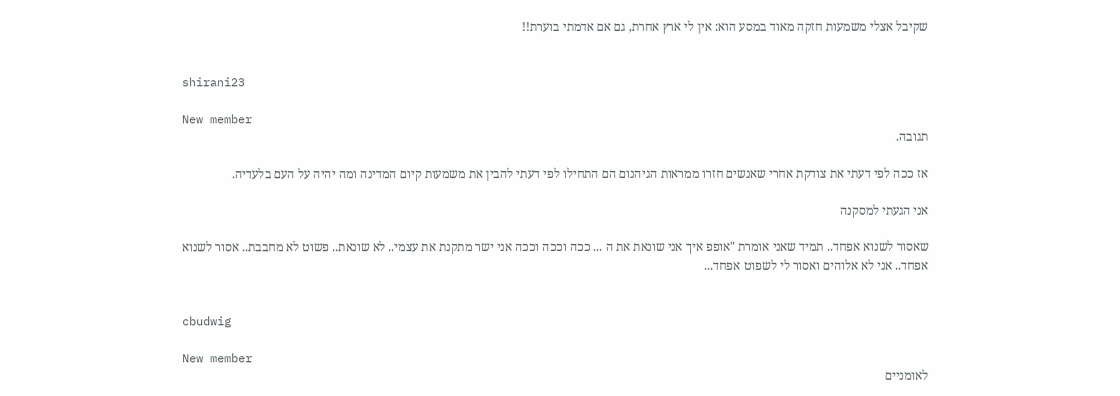שקיבל אצלי משמעות חזקה מאוד במסע הוא: אין לי ארץ אחרת, גם אם אדמתי בוערת!!


shirani23

New member
תגובה.

אז ככה לפי דעתי את צודקת אחרי שאנשים חזרו ממראות הגיהנום הם התחילו לפי דעתי להבין את משמעות קיום המדינה ומה יהיה על העם בלעדיה.

אני הגעתי למסקנה

שאסור לשנוא אפחד.. תמיד שאני אומרת "אופפ איך אני שונאת את ה ... ככה וככה וככה אני ישר מתקנת את עצמי.. לא שונאת.. פשוט לא מחבבת.. אסור לשנוא אפחד.. אני לא אלוהים ואסור לי לשפוט אפחד...


cbudwig

New member
לאומניים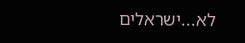לא...ישראלים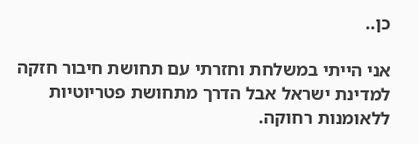כן..

אני הייתי במשלחת וחזרתי עם תחושת חיבור חזקה למדינת ישראל אבל הדרך מתחושת פטריוטיות ללאומנות רחוקה.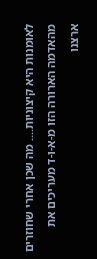לאומנות היא קיצוניות.... מה שכן אחרי שחוזרים מהאדמה הארורה הזו מ-א-ו-ד מעריכים את ארצנו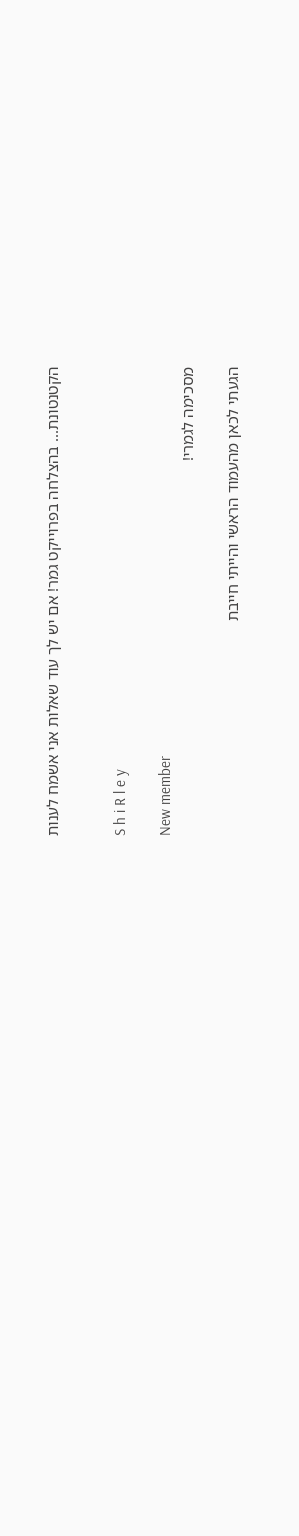הקטנטונת... בהצלחה בפרוייקט גמר! אם יש לך עוד שאלות אני אשמח לענות


S h i R l e y

New member
מסכימה לגמרי!

הגעתי לכאן מהעמוד הראשי והייתי חייבת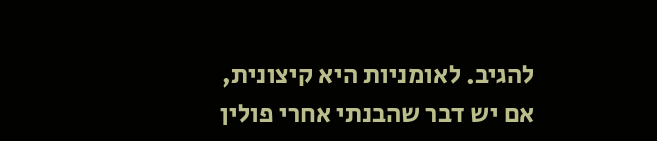להגיב. לאומניות היא קיצונית, אם יש דבר שהבנתי אחרי פולין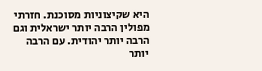היא שקיצוניות מסוכנת. חזרתי מפולין הרבה יותר ישראלית וגם הרבה יותר יהודית. עם הרבה יותר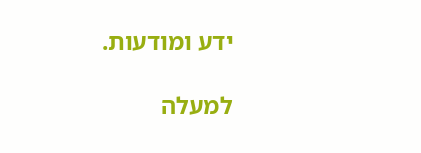ידע ומודעות.

למעלה